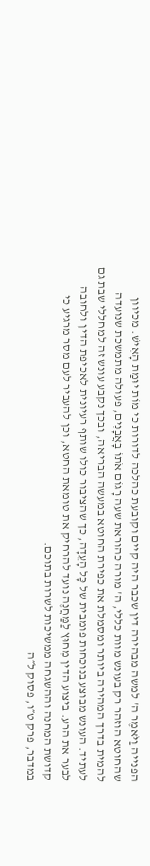הפנייה וַיֹּאמֶר ה' למשה מבהירה דין שכבר היה קיים וקובעת כהלכה לדורות כי מוֹת יוּמַת הָאִישׁ. מכיוון שהחוטא הוזהר רק בעונש מוות כללי, ה' מורה כהוראת שעה רָגוֹם אֹתוֹ בָאֲבָנִים, פעולה מתמשכת שנועדה להמית בדרך המהירה ביותר ומסמלת את כפירת החוטא במעשה הבריאה, ובכך נקבע עונש זה למחללי שבת גם לעתיד. העונש מבוצע בנוכחות פומבית של כָּל הָעֵדָה, כך שהציבור כולו שותף רעיונית לאכיפת הדין ולחובה לבער את הרע. ביצוע הדין מִחוּץ לַמַּחֲנֶה נועד להרחיק את טומאת החטא, וכן להעביר לעם מסר מרגיע כי קדושת המחנה וההשגחה ממשיכות לשרות בתוכם.
במדבר, פרק ט״ו, פסוק ל״ה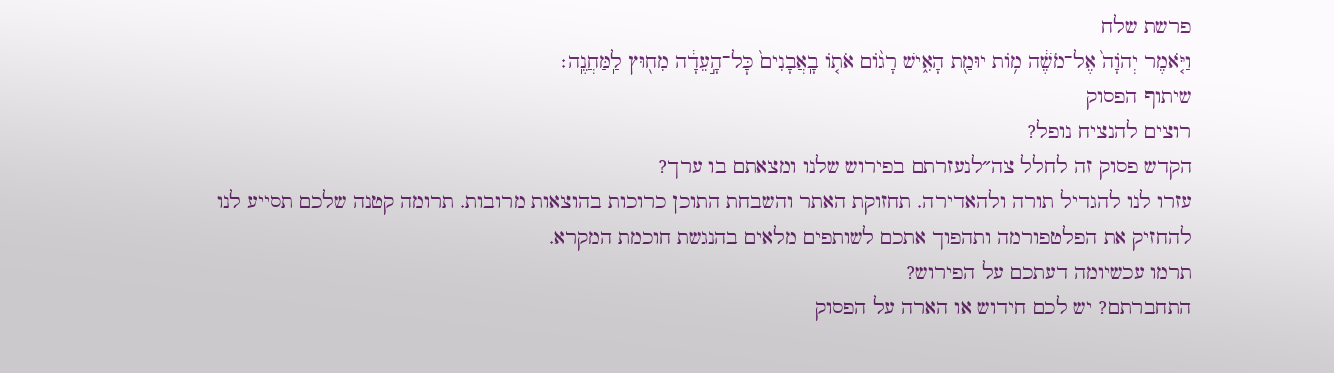פרשת שלח
וַיֹּ֤אמֶר יְהֹוָה֙ אֶל־מֹשֶׁ֔ה מ֥וֹת יוּמַ֖ת הָאִ֑ישׁ רָג֨וֹם אֹת֤וֹ בָֽאֲבָנִים֙ כׇּל־הָ֣עֵדָ֔ה מִח֖וּץ לַֽמַּחֲנֶֽה׃
שיתוף הפסוק
רוצים להנציח נופל?
הקדש פסוק זה לחלל צה״לנעזרתם בפירוש שלנו ומצאתם בו ערך?
עזרו לנו להגדיל תורה ולהאדירה. תחזוקת האתר והשבחת התוכן כרוכות בהוצאות מרובות. תרומה קטנה שלכם תסייע לנו להחזיק את הפלטפורמה ותהפוך אתכם לשותפים מלאים בהנגשת חוכמת המקרא.
תרמו עכשיומה דעתכם על הפירוש?
התחברתם? יש לכם חידוש או הארה על הפסוק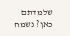שלמדתם כאן? נשמח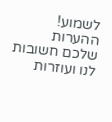לשמוע!
ההערות שלכם חשובות לנו ועוזרות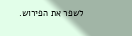לשפר את הפירוש.